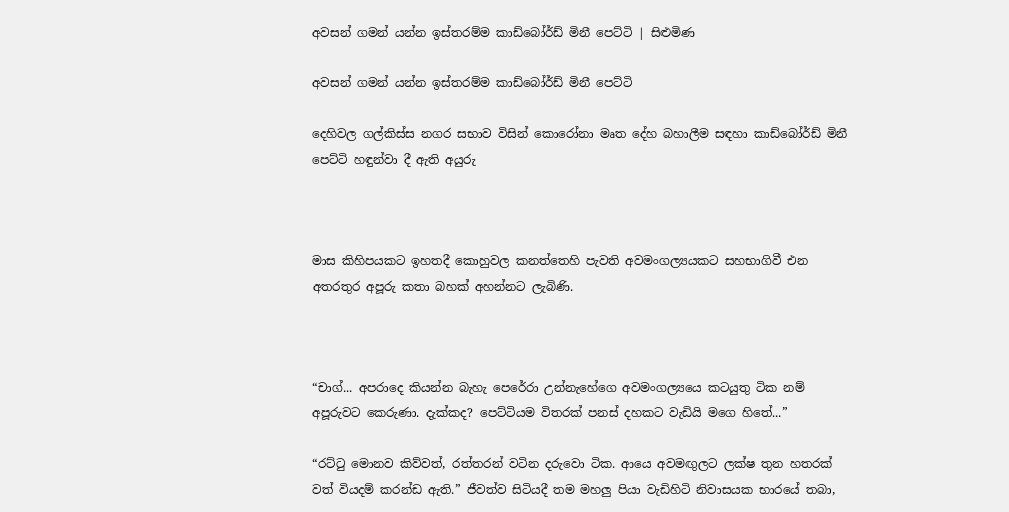අවසන් ගමන් යන්න ඉස්තරම්ම කාඩ්බෝර්ඩ් මිනී පෙට්ටි | සිළුමිණ

අවසන් ගමන් යන්න ඉස්තරම්ම කාඩ්බෝර්ඩ් මිනී පෙට්ටි

දෙහිවල ගල්කිස්ස නගර සභාව විසින් කොරෝනා මෘත දේහ බහාලීම සඳහා කාඩ්බෝර්ඩ් මිනී පෙට්ටි හඳුන්වා දී ඇති අයුරු



මාස කිහිපයකට ඉහතදී කොහුවල කනත්තෙහි පැවති අවමංගල්‍යයකට සහභාගිවී එන අතරතුර අපූරු කතා බහක් අහන්නට ලැබිණි.



“චාග්... අපරාදෙ කියන්න බැහැ පෙරේරා උන්නැහේගෙ අවමංගල්‍යයෙ කටයුතු ටික නම් අපූරුවට කෙරුණා. දැක්කද? පෙට්ටියම විතරක් පනස් දහකට වැඩියි මගෙ හිතේ...”

“රට්ටු මොනව කිව්වත්, රත්තරන් වටින දරුවො ටික. ආයෙ අවමඟුලට ලක්ෂ තුන හතරක් වත් වියදම් කරන්ඩ ඇති‍.” ජීවත්ව සිටියදී තම මහලු පියා වැඩිහිටි නිවාසයක භාරයේ තබා,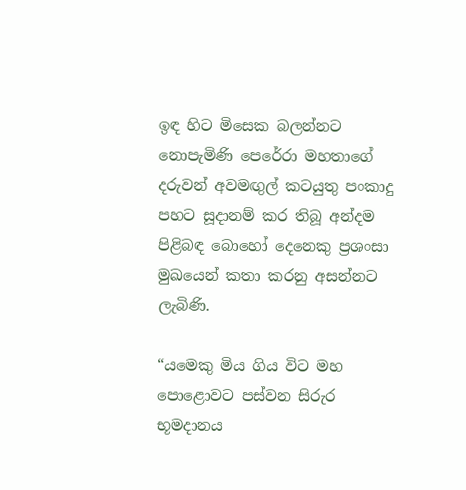ඉඳ හිට මිසෙක බලන්නට නොපැමිණි පෙරේරා මහතාගේ දරුවන් අවමඟුල් කටයුතු පංකාදු පහට සූදානම් කර තිබූ අන්දම පිළිබඳ බොහෝ දෙනෙකු ප්‍රශංසා මුඛයෙන් කතා කරනු අසන්නට ලැබිණි.

“යමෙකු මිය ගිය විට මහ පොළොවට පස්වන සිරුර භූමදානය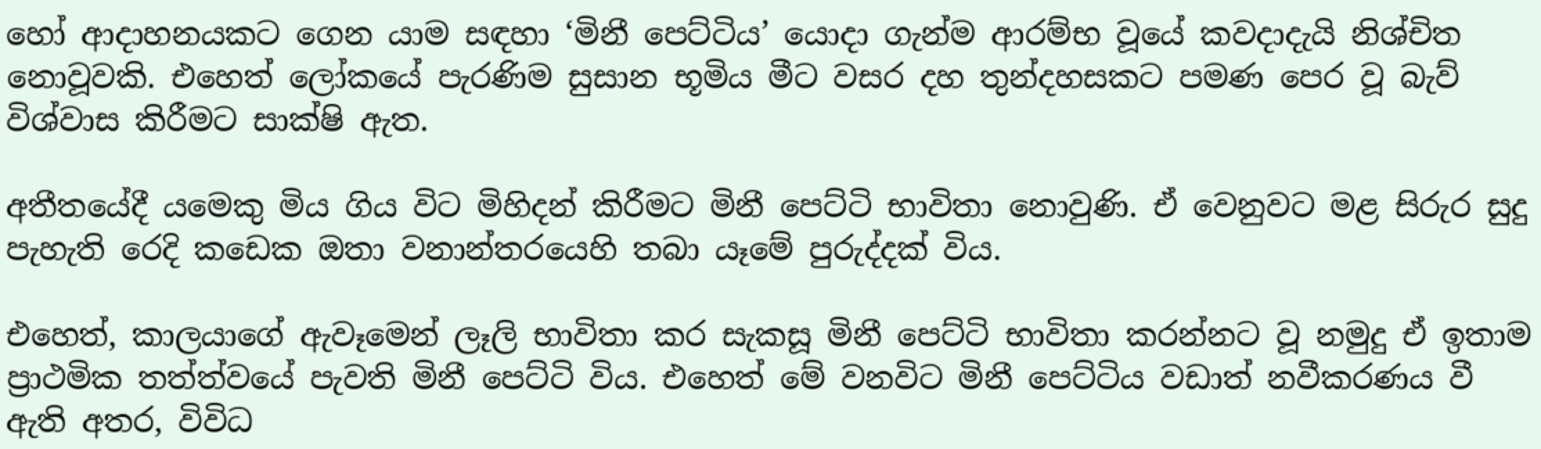හෝ ආදාහනයකට ගෙන යාම සඳහා ‘මිනී පෙට්ටිය’ යොදා ගැන්ම ආරම්භ වූයේ කවදාදැයි නිශ්චිත නොවූවකි. එහෙත් ලෝකයේ පැරණිම සුසාන භූමිය මීට වසර දහ තුන්දහසකට පමණ පෙර වූ බැව් විශ්වාස කිරීමට සාක්ෂි ඇත.

අතීතයේදී යමෙකු මිය ගිය විට මිහිදන් කිරීමට මිනී පෙට්ටි භාවිතා නොවුණි. ඒ වෙනුවට මළ සිරුර සුදු පැහැති රෙදි කඩෙක ඔතා වනාන්තරයෙහි තබා යෑමේ පුරුද්දක් විය.

එහෙත්, කාලයාගේ ඇවෑමෙන් ලෑලි භාවිතා කර සැකසූ මිනී පෙට්ටි භාවිතා කරන්නට වූ නමුදු ඒ ඉතාම ප්‍රාථමික තත්ත්වයේ පැවති මිනී පෙට්ටි විය. එහෙත් මේ වනවිට මිනී පෙට්ටිය වඩාත් නවීකරණය වී ඇති අතර, විවිධ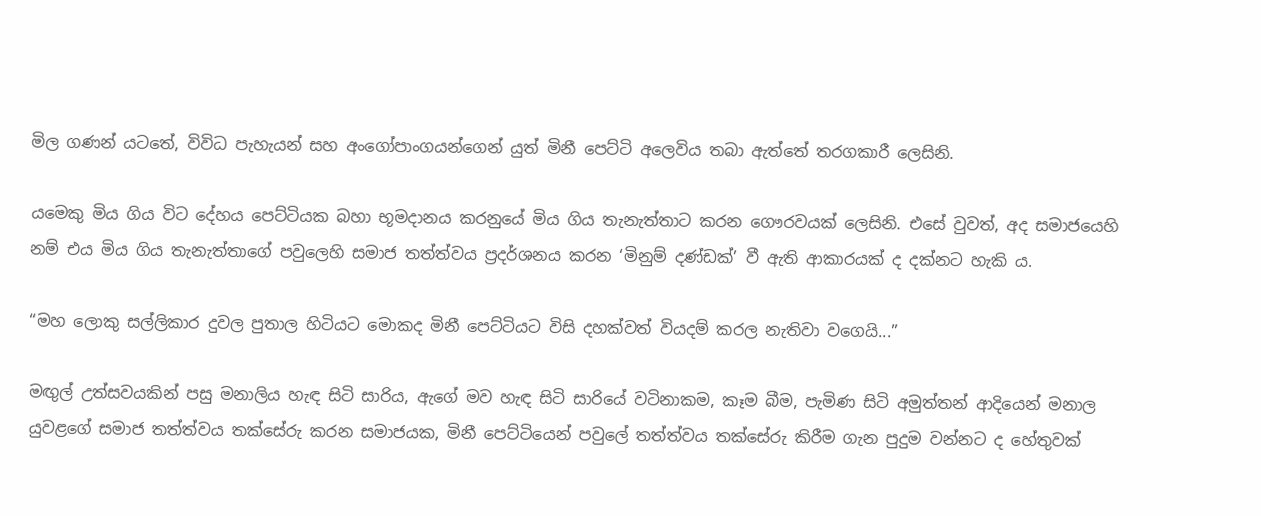මිල ගණන් යටතේ, විවිධ පැහැයන් සහ අංගෝපාංගයන්ගෙන් යුත් මිනී පෙට්ටි අලෙවිය තබා ඇත්තේ තරගකාරී ලෙසිනි.

යමෙකු මිය ගිය විට දේහය පෙට්ටියක බහා භූමදානය කරනුයේ මිය ගිය තැනැත්තාට කරන ගෞරවයක් ලෙසිනි. එසේ වුවත්, අද සමාජයෙහි නම් එය මිය ගිය තැනැත්තාගේ පවුලෙහි සමාජ තත්ත්වය ප්‍රදර්ශනය කරන ‘මිනුම් දණ්ඩක්’ වී ඇති ආකාරයක් ද දක්නට හැකි ය.

“මහ ලොකු සල්ලිකාර දුවල පුතාල හිටියට මොකද මිනී පෙට්ටියට විසි දහක්වත් වියදම් කරල නැතිවා වගෙයි...”

මඟුල් උත්සවයකින් පසු මනාලිය හැඳ සිටි සාරිය, ඇගේ මව හැඳ සිටි සාරියේ වටිනාකම, කෑම බීම, පැමිණ සිටි අමුත්තන් ආදියෙන් මනාල යුවළගේ සමාජ තත්ත්වය තක්සේරු කරන සමාජයක, මිනී පෙට්ටියෙන් පවුලේ තත්ත්වය තක්සේරු කිරීම ගැන පුදුම වන්නට ද හේතුවක්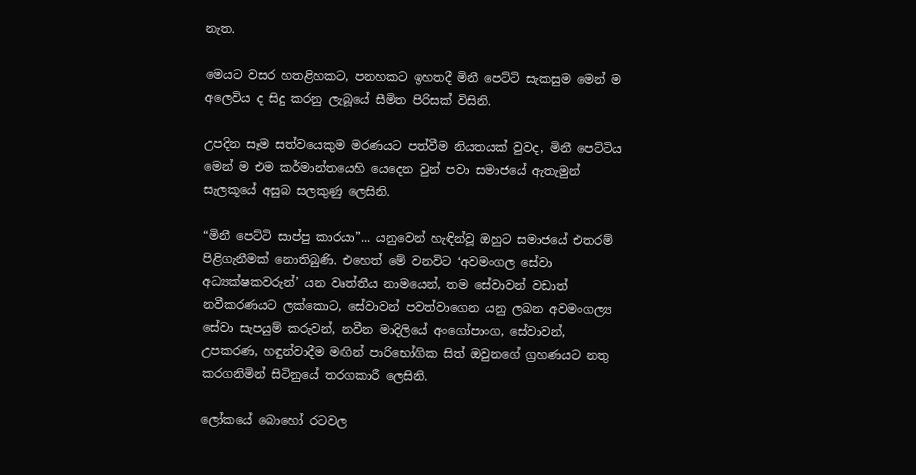නැත.

මෙයට වසර හතළිහකට, පනහකට ඉහතදී මිනී පෙට්ටි සැකසුම මෙන් ම අලෙවිය ද සිදු කරනු ලැබූයේ සීමිත පිරිසක් විසිනි.

උපදින සෑම සත්වයෙකුම මරණයට පත්වීම නියතයක් වුවද, මිනී පෙට්ටිය මෙන් ම එම කර්මාන්තයෙහි යෙදෙන වුන් පවා සමාජයේ ඇතැමුන් සැලකූයේ අසුබ සලකුණු ලෙසිනි.

“මිනී පෙට්ටි සාප්පු කාරයා”... යනුවෙන් හැඳින්වූ ඔහුට සමාජයේ එතරම් පිළිගැනීමක් නොතිබුණි. එහෙත් මේ වනවිට ‘අවමංගල සේවා අධ්‍යක්ෂකවරුන්’ යන වෘත්තීය නාමයෙන්, තම සේවාවන් වඩාත් නවීකරණයට ලක්කොට, සේවාවන් පවත්වාගෙන යනු ලබන අවමංගල්‍ය සේවා සැපයුම් කරුවන්, නවීන මාදිලියේ අංගෝපාංග, සේවාවන්, උපකරණ, හඳුන්වාදීම මඟින් පාරිභෝගික සිත් ඔවුනගේ ග්‍රහණයට නතු කරගනිමින් සිටිනුයේ තරගකාරී ලෙසිනි.

ලෝකයේ බොහෝ රටවල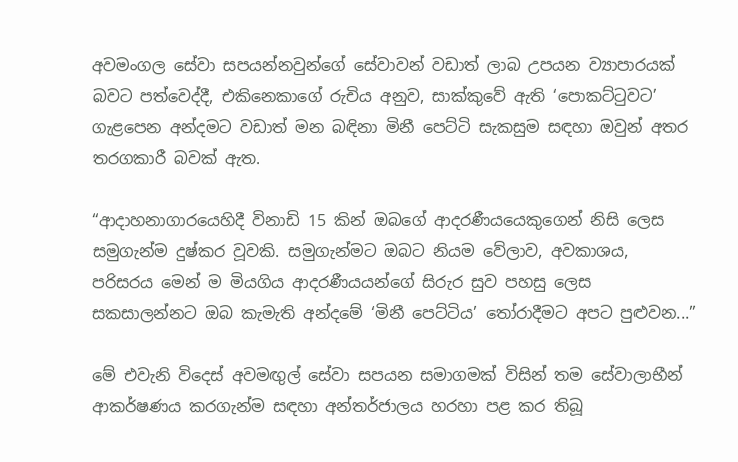අවමංගල සේවා සපයන්නවුන්ගේ සේවාවන් වඩාත් ලාබ උපයන ව්‍යාපාරයක් බවට පත්වෙද්දී, එකිනෙකාගේ රුචිය අනුව, සාක්කුවේ ඇති ‘පොකට්ටුවට’ ගැළපෙන අන්දමට වඩාත් මන බඳිනා මිනී පෙට්ටි සැකසුම සඳහා ඔවුන් අතර තරගකාරී බවක් ඇත.

“ආදාහනාගාරයෙහිදී විනාඩි 15 කින් ඔබගේ ආදරණීයයෙකුගෙන් නිසි ලෙස සමුගැන්ම දුෂ්කර වූවකි. සමුගැන්මට ඔබට නියම වේලාව, අවකාශය, පරිසරය මෙන් ම මියගිය ආදරණීයයන්ගේ සිරුර සුව පහසු ලෙස සකසාලන්නට ඔබ කැමැති අන්දමේ ‘මිනී පෙට්ටිය’ තෝරාදීමට අපට පුළුවන...”

මේ එවැනි විදෙස් අවමඟුල් සේවා සපයන සමාගමක් විසින් තම සේවාලාභීන් ආකර්ෂණය කරගැන්ම සඳහා අන්තර්ජාලය හරහා පළ කර තිබූ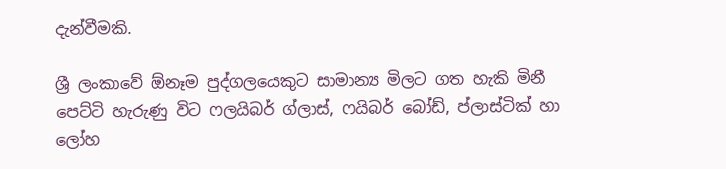දැන්වීමකි.

ශ්‍රී ලංකාවේ ඕනෑම පුද්ගලයෙකුට සාමාන්‍ය මිලට ගත හැකි මිනී පෙට්ටි හැරුණු විට ෆලයිබර් ග්ලාස්, ෆයිබර් බෝඩ්, ප්ලාස්ටික් හා ලෝහ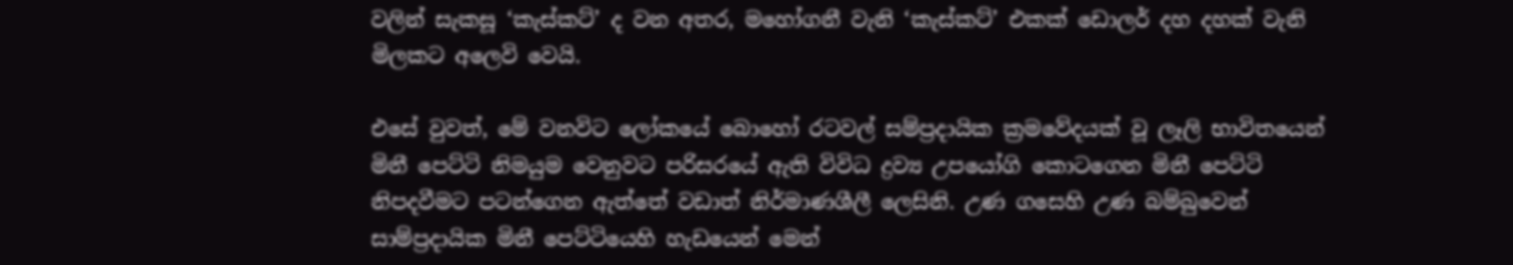වලින් සැකසූ ‘කැස්කට්’ ද වන අතර, මහෝගනී වැනි ‘කැස්කට්’ එකක් ඩොලර් දහ දහක් වැනි මිලකට අලෙවි වෙයි.

එසේ වුවත්, මේ වනවිට ලෝකයේ බොහෝ රටවල් සම්ප්‍රදායික ක්‍රමවේදයක් වූ ලෑලි භාවිතයෙන් මිනී පෙට්ටි නිමයුම වෙනුවට පරිසරයේ ඇති විවිධ ද්‍රව්‍ය උපයෝගි කොටගෙන මිනී පෙට්ටි නිපදවීමට පටන්ගෙන ඇත්තේ වඩාත් නිර්මාණශීලී ලෙසිනි. උණ ගසෙහි උණ බම්බුවෙන් සාම්ප්‍රදායික මිනී පෙට්ටියෙහි හැඩයෙන් මෙන්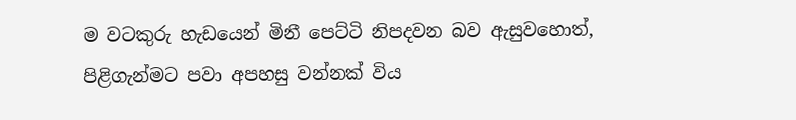ම වටකුරු හැඩයෙන් මිනී පෙට්ටි නිපදවන බව ඇසුවහොත්, පිළිගැන්මට පවා අපහසු වන්නක් විය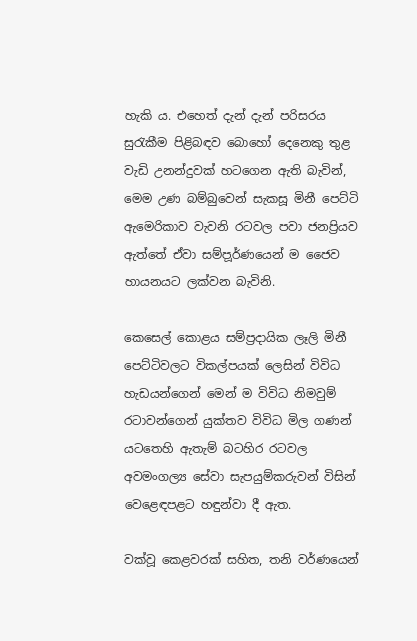හැකි ය. එහෙත් දැන් දැන් පරිසරය සුරැකීම පිළිබඳව බොහෝ දෙනෙකු තුළ වැඩි උනන්දුවක් හ‍ටගෙන ඇති බැවින්, මෙම උණ බම්බුවෙන් සැකසූ මිනී පෙට්ටි ඇමෙරිකාව වැවනි රටවල පවා ජනප්‍රියව ඇත්තේ ඒවා සම්ප‍ූර්ණයෙන් ම ජෛව හායනයට ලක්වන බැවිනි.

කෙසෙල් කොළය සම්ප්‍රදායික ලෑලි මිනී පෙට්ටිවලට විකල්පයක් ලෙසින් විවිධ හැඩයන්ගෙන් මෙන් ම විවිධ නිමවුම් රටාවන්ගෙන් යුක්තව විවිධ මිල ගණන් යටතෙහි ඇතැම් බටහිර රටවල අවමංගල්‍ය සේවා සැපයුම්කරුවන් විසින් වෙළෙඳපළට හඳුන්වා දී ඇත.

වක්වූ කෙළවරක් සහිත, තනි වර්ණයෙන්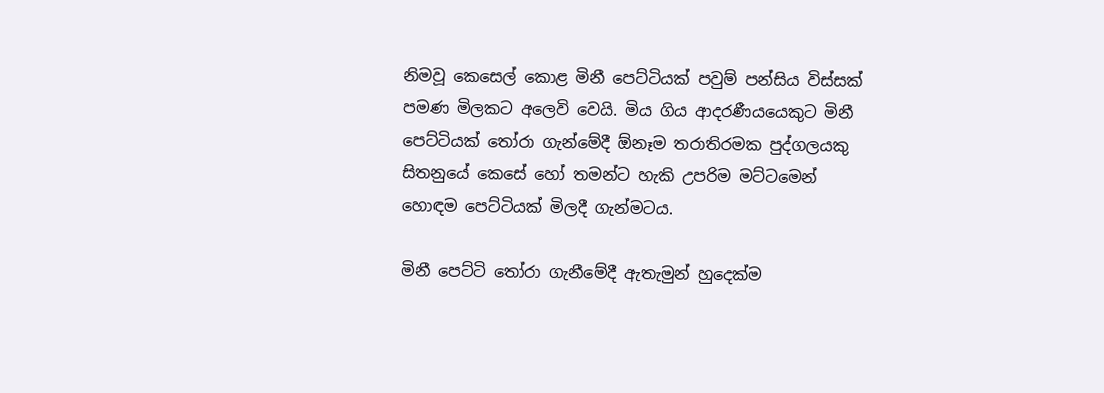නිමවූ කෙසෙල් කොළ මිනී පෙට්ටියක් පවුම් පන්සිය විස්සක් පමණ මිලකට අලෙවි වෙයි. මිය ගිය ආදරණීයයෙකුට මිනී පෙට්ටියක් තෝරා ගැන්මේදී ඕනෑම තරාතිරමක පුද්ගලයකු සිතනුයේ කෙසේ හෝ තමන්ට හැකි උපරිම මට්ටමෙන් හොඳම පෙට්ටියක් මිලදී ගැන්මටය.

මිනී පෙට්ටි තෝරා ගැනීමේදී ඇතැමුන් හුදෙක්ම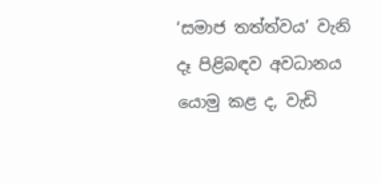‘සමාජ තත්ත්වය’ වැනි දෑ පිළිබඳව අවධානය යොමු කළ ද, වැඩි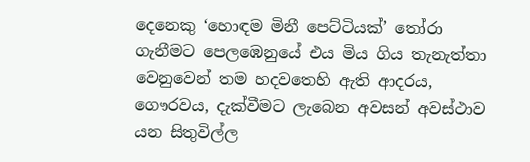දෙනෙකු ‘හොඳම මිනී පෙට්ටියක්’ තෝරා ගැනීමට පෙලඹෙනුයේ එය මිය ගිය තැනැත්තා වෙනුවෙන් තම හදවතෙහි ඇති ආදරය, ගෞරවය, දැක්වීමට ලැබෙන අවසන් අවස්ථාව යන සිතුවිල්ල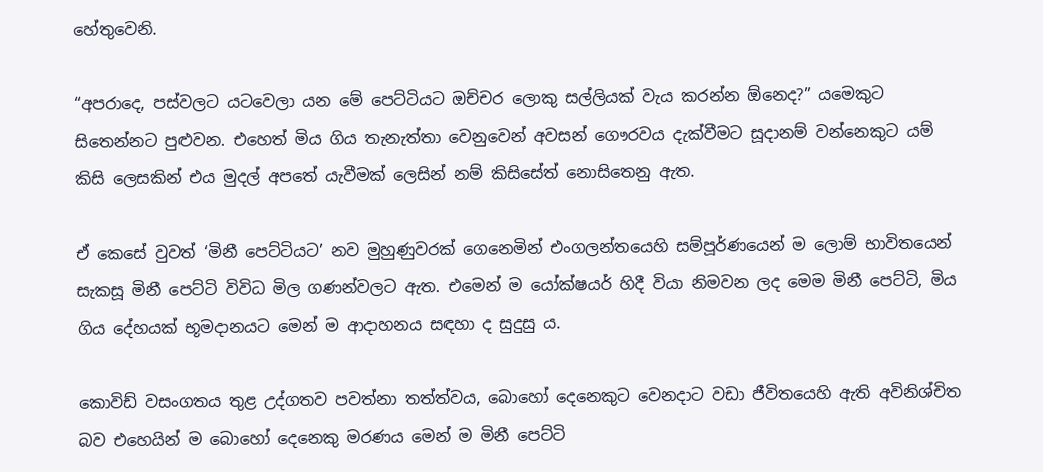හේතුවෙනි.

“අපරාදෙ, පස්වලට යටවෙලා යන මේ පෙට්ටියට ඔච්චර ලොකු සල්ලියක් වැය කරන්න ඕනෙද?” යමෙකුට සිතෙන්නට පුළුවන. එහෙත් මිය ගිය තැනැත්තා වෙනුවෙන් අවසන් ගෞරවය දැක්වීමට සූදානම් වන්නෙකුට යම් කිසි ලෙසකින් එය මුදල් අපතේ යැවීමක් ලෙසින් නම් කිසිසේත් නොසිතෙනු ඇත.

ඒ කෙසේ වුවත් ‘මිනී පෙට්ටියට’ නව මුහුණුවරක් ගෙනෙමින් එංගලන්තයෙහි සම්පූර්ණයෙන් ම ලොම් භාවිතයෙන් සැකසූ මිනී පෙට්ටි විවිධ මිල ගණන්වලට ඇත. එමෙන් ම යෝක්ෂයර් හිදී වියා නිමවන ලද මෙම මිනී පෙට්ටි, මිය ගිය දේහයක් භූමදානයට මෙන් ම ආදාහනය සඳහා ද සුදුසු ය.

කොවිඩ් වසංගතය තුළ උද්ගතව පවත්නා තත්ත්වය, බොහෝ දෙනෙකුට වෙනදාට වඩා ජීවිතයෙහි ඇති අවිනිශ්චිත බව එහෙයින් ම බොහෝ දෙනෙකු මරණය මෙන් ම මිනී පෙට්ටි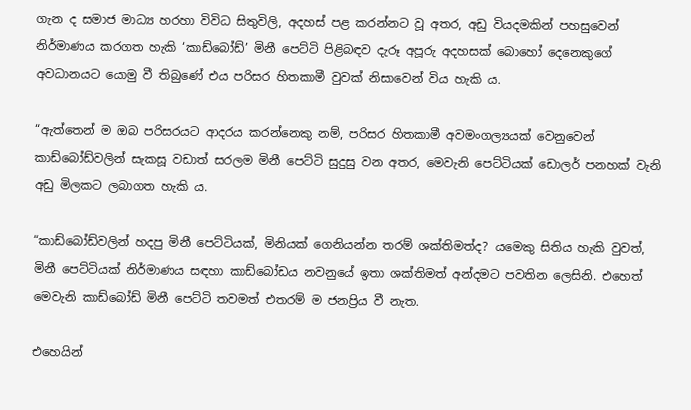ගැන ද සමාජ මාධ්‍ය හරහා විවිධ සිතුවිලි, අදහස් පළ කරන්නට වූ අතර, අඩු වියදමකින් පහසුවෙන් නිර්මාණය කරගත හැකි ‘කාඩ්බෝඩ්’ මිනී පෙට්ටි පිළිබඳව දැරූ අපූරු අදහසක් බොහෝ දෙනෙකුගේ අවධානයට යොමු වී තිබුණේ එය පරිසර හිතකාමී වුවක් නිසාවෙන් විය හැකි ය.

“ඇත්තෙන් ම ඔබ පරිසරයට ආදරය කරන්නෙකු නම්, පරිසර හිතකාමී අවමංගල්‍යයක් වෙනුවෙන් කාඩ්බෝඩ්වලින් සැකසූ වඩාත් සරලම මිනී පෙට්ටි සුදුසු වන අතර, මෙවැනි පෙට්ටියක් ඩොලර් පනහක් වැනි අඩු මිලකට ලබාගත හැකි ය.

“කාඩ්බෝඩ්වලින් හදපු මිනී පෙට්ටියක්, මිනියක් ගෙනියන්න තරම් ශක්තිමත්ද? යමෙකු සිතිය හැකි වුවත්, මිනී පෙට්ටියක් නිර්මාණය සඳහා කාඩ්බෝඩය නවනුයේ ඉතා ශක්තිමත් අන්දමට පවතින ලෙසිනි. එහෙත් මෙවැනි කාඩ්බෝඩ් මිනී පෙට්ටි තවමත් එතරම් ම ජනප්‍රිය වී නැත.

එහෙයින්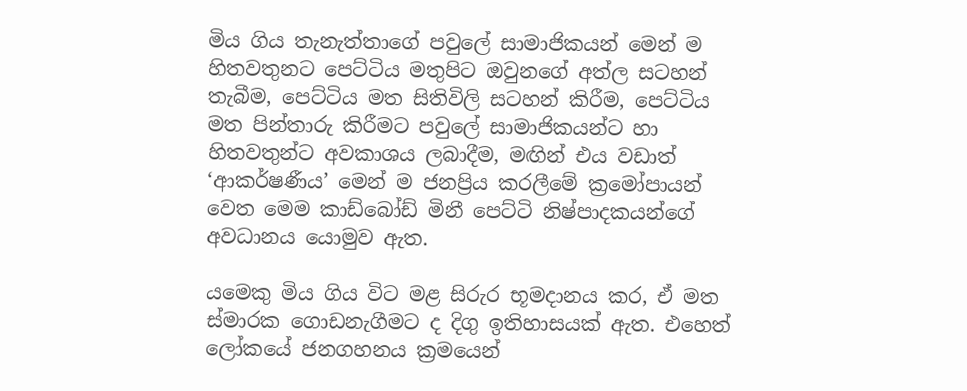මිය ගිය තැනැත්තාගේ පවුලේ සාමාජිකයන් මෙන් ම හිතවතුනට පෙට්ටිය මතුපිට ඔවුනගේ අත්ල සටහන් තැබීම, පෙට්ටිය මත සිතිවිලි සටහන් කිරීම, පෙට්ටිය මත පින්තාරු කිරීමට පවුලේ සාමාජිකයන්ට හා හිතවතුන්ට අවකාශය ලබාදීම, මඟින් එය වඩාත් ‘ආකර්ෂණීය’ මෙන් ම ජනප්‍රිය කරලීමේ ක්‍රමෝපායන් වෙත මෙම කාඩ්බෝඩ් මිනී පෙට්ටි නිෂ්පාදකයන්ගේ අවධානය යොමුව ඇත.

යමෙකු මිය ගිය විට මළ සිරුර භූමදානය කර, ඒ මත ස්මාරක ගොඩනැගීමට ද දිගු ඉතිහාසයක් ඇත‍. එහෙත් ලෝකයේ ජනගහනය ක්‍රමයෙන්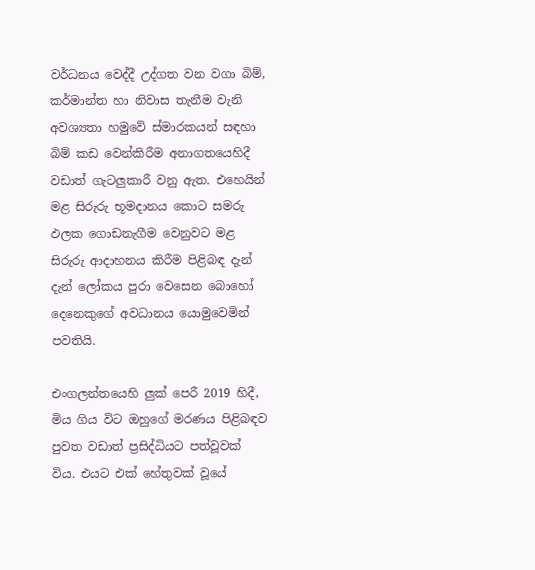වර්ධනය වෙද්දී උද්ගත වන වගා බිම්, කර්මාන්ත හා නිවාස තැනීම වැනි අවශ්‍යතා හමුවේ ස්මාරකයන් සඳහා බිම් කඩ වෙන්කිරීම අනාගතයෙහිදී වඩාත් ගැටලුකාරී වනු ඇත. එහෙයින් මළ සිරුරු භූමදානය කොට සමරු ඵලක ගොඩනැගීම වෙනුවට මළ සිරුරු ආදාහනය කිරීම පිළිබඳ දැන් දැන් ලෝකය පුරා වෙසෙන බොහෝ දෙනෙකුගේ අවධානය යොමුවෙමින් පවතියි.

එංගලන්තයෙහි ලුක් පෙරී 2019 හිදී, මිය ගිය විට ඔහුගේ මරණය පිළිබඳව පුවත වඩාත් ප්‍රසිද්ධියට පත්වූවක් විය. එයට එක් හේතුවක් වූයේ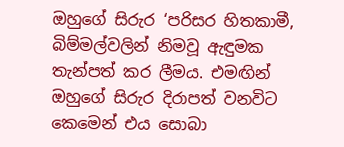ඔහුගේ සිරුර ‘පරිසර හිතකාමී, බිම්මල්වලින් නිමවූ ඇඳුමක තැන්පත් කර ලීමය. එමඟින් ඔහුගේ සිරුර දිරාපත් වනවිට කෙමෙන් එය සොබා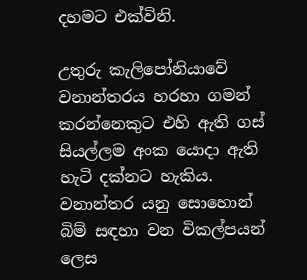දහමට එක්විනි.

උතුරු කැලිපෝනියාවේ වනාන්තරය හරහා ගමන් කරන්නෙකුට එහි ඇති ගස් සියල්ලම අංක යොදා ඇති හැටි දක්නට හැකිය. වනාන්තර යනු සොහොන් බිම් සඳහා වන විකල්පයන් ලෙස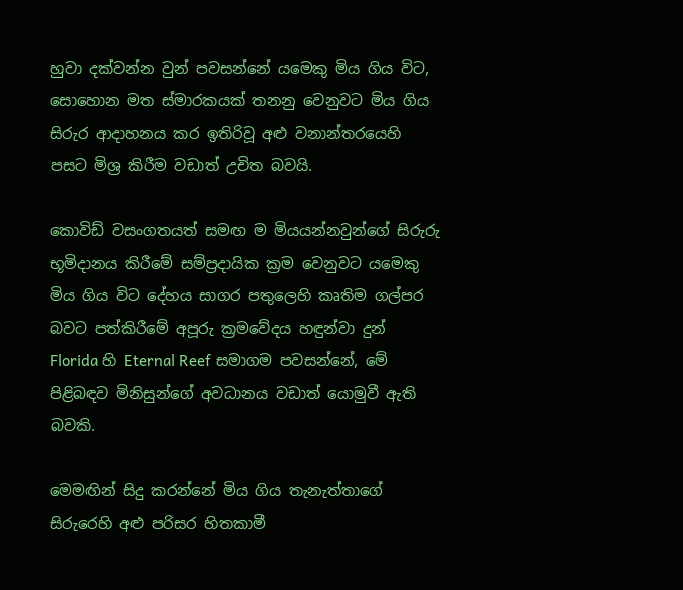හුවා දක්වන්න වුන් පවසන්නේ යමෙකු මිය ගිය විට, සොහොන මත ස්මාරකයක් තනනු වෙනුවට මිය ගිය සිරුර ආදාහනය කර ඉතිරිවූ අළු වනාන්තරයෙහි පසට මිශ්‍ර කිරීම වඩාත් උචිත බවයි.

කොවිඩ් වසංගතයත් සමඟ ම මියයන්නවුන්ගේ සිරුරු භූමිදානය කිරීමේ සම්ප්‍රදායික ක්‍රම වෙනුවට යමෙකු මිය ගිය විට දේහය සාගර පතුලෙහි කෘතිම ගල්පර බවට පත්කිරීමේ අපූරු ක්‍රමවේදය හඳුන්වා දුන් Florida හි Eternal Reef සමාගම පවසන්නේ, මේ පිළිබඳව මිනිසුන්ගේ අවධානය ‍වඩාත් යොමුවී ඇති බවකි.

මෙමඟින් සිදු කරන්නේ මිය ගිය තැනැත්තාගේ සිරුරෙහි අළු පරිසර හිතකාමී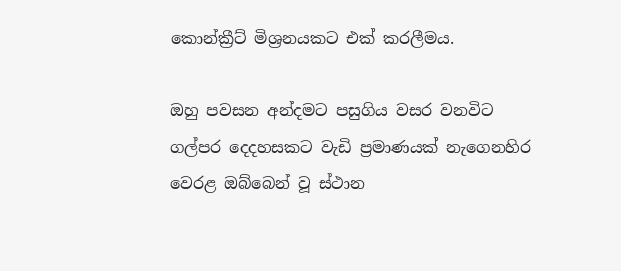කොන්ක්‍රීට් මිශ්‍රනයකට එක් කරලීමය.

ඔහු පවසන අන්දමට පසුගිය වසර වනවිට ගල්පර දෙදහසකට වැඩි ප්‍රමාණයක් නැගෙනහිර වෙරළ ඔබ්බෙන් වූ ස්ථාන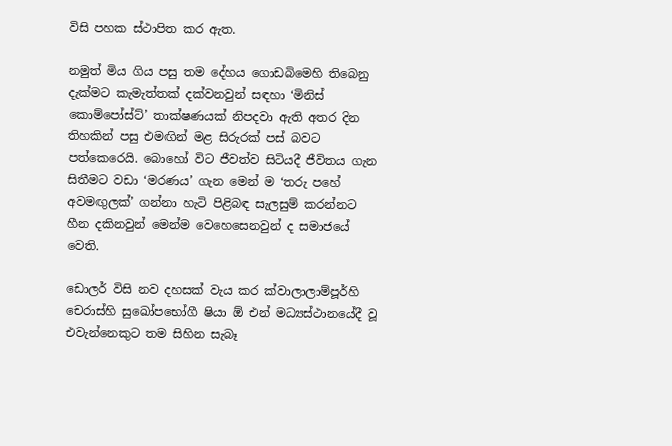විසි පහක ස්ථාපිත කර ඇත.

නමුත් මිය ගිය පසු තම දේහය ගොඩබිමෙහි තිබෙනු දැක්මට කැමැත්තක් දක්වනවුන් සඳහා ‘මිනිස් කොම්පෝස්ට්’ තාක්ෂණ‍යක් නිපදවා ඇති අතර දින තිහකින් පසු එමඟින් මළ සිරුරක් පස් බවට පත්කෙරෙයි. බොහෝ විට ජීවත්ව සිටියදී ජීවිතය ගැන සිතීමට වඩා ‘මරණය’ ගැන මෙන් ම ‘තරු පහේ අවමඟුලක්’ ගන්නා හැටි පිළිබඳ සැලසුම් කරන්නට හීන දකිනවුන් මෙන්ම වෙහෙසෙනවුන් ද සමාජයේ වෙති.

ඩොලර් විසි නව දහසක් වැය කර ක්වාලාලාම්පූර්හි චෙරාස්හි සුඛෝපභෝගී ෂියා ඕ එන් මධ්‍යස්ථානයේදී වූ එවැන්නෙකුට තම සිහින සැබෑ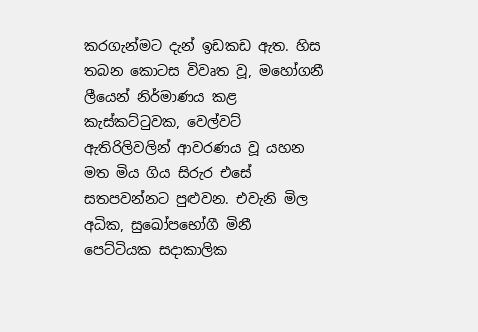කරගැන්මට දැන් ඉඩකඩ ඇත. හිස තබන කොටස විවෘත වූ, මහෝගනී ලීයෙන් නිර්මාණය කළ කැස්කට්ටුවක, වෙල්වට් ඇතිරිලිවලින් ආවරණය වූ යහන මත මිය ගිය සිරුර එසේ සතපවන්නට පුළුවන. එවැනි මිල අධික, සුඛෝපභෝගී මිනී පෙට්ටියක සදාකාලික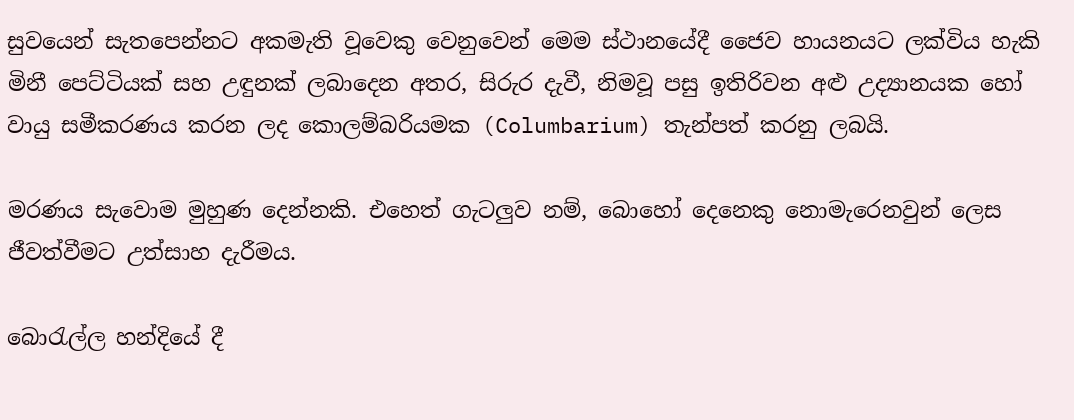සුවයෙන් සැතපෙන්නට අකමැති වූවෙකු වෙනුවෙන් මෙම ස්ථානයේදී ජෛව හායනයට ලක්විය හැකි මිනී පෙට්ටියක් සහ උඳුනක් ලබාදෙන අතර, සිරුර දැවී, නිමවූ පසු ඉතිරිවන අළු උද්‍යානයක හෝ වායු සමීකරණය කරන ලද කොලම්බරියමක (Columbarium) තැන්පත් කරනු ලබයි.

මරණය සැවොම මුහුණ දෙන්නකි. එහෙත් ගැටලුව නම්, බොහෝ දෙනෙකු නොමැරෙනවුන් ලෙස ජීවත්වීමට උත්සාහ දැරීමය.

බොරැල්ල හන්දියේ දී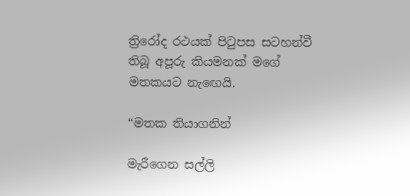ත්‍රිරෝද රථයක් පිටුපස සටහන්වී තිබූ අ‍පූරු කියමනක් මගේ මතකයට නැ‍ඟෙයි.

“මතක තියාගනින්

මැරීගෙන සල්ලි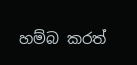හම්බ කරත්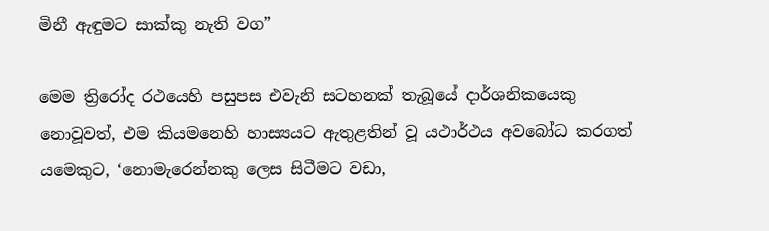මිනී ඇඳුමට සාක්කු නැති වග”

මෙම ත්‍රිරෝද රථයෙහි පසුපස එවැනි සටහනක් තැබූයේ දාර්ශනිකයෙකු නොවූවත්, එම කියමනෙහි හාස්‍යයට ඇතුළතින් වූ යථාර්ථය අවබෝධ කරගත් යමෙකුට, ‘නොමැරෙන්නකු ලෙස සිටීමට වඩා,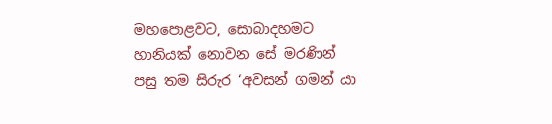මහපොළවට, සොබාදහමට හානියක් නොවන සේ මරණින් පසු තම සිරුර ‘අවසන් ගමන් යා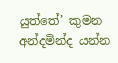යුත්තේ’ කුමන අන්දමින්ද යන්න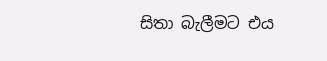සිතා බැලීමට එය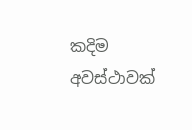කදිම අවස්ථාවක්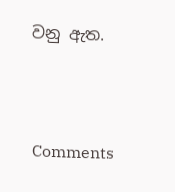වනු ඇත.



Comments